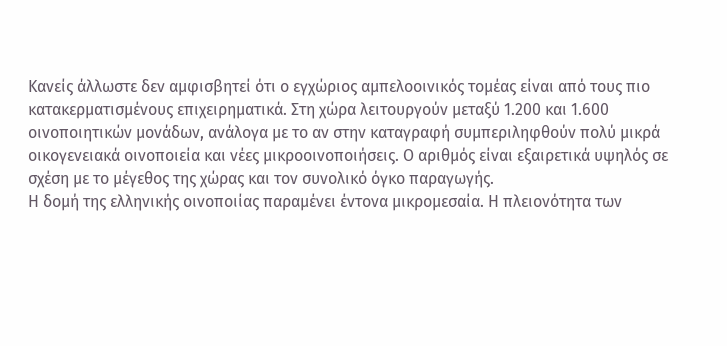Κανείς άλλωστε δεν αµφισβητεί ότι ο εγχώριος αµπελοοινικός τοµέας είναι από τους πιο κατακερµατισµένους επιχειρηµατικά. Στη χώρα λειτουργούν µεταξύ 1.200 και 1.600 οινοποιητικών µονάδων, ανάλογα µε το αν στην καταγραφή συµπεριληφθούν πολύ µικρά οικογενειακά οινοποιεία και νέες µικροοινοποιήσεις. Ο αριθµός είναι εξαιρετικά υψηλός σε σχέση µε το µέγεθος της χώρας και τον συνολικό όγκο παραγωγής.
Η δοµή της ελληνικής οινοποιίας παραµένει έντονα µικροµεσαία. Η πλειονότητα των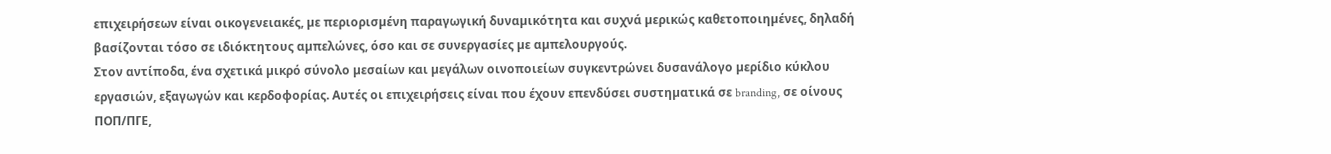επιχειρήσεων είναι οικογενειακές, µε περιορισµένη παραγωγική δυναµικότητα και συχνά µερικώς καθετοποιηµένες, δηλαδή βασίζονται τόσο σε ιδιόκτητους αµπελώνες, όσο και σε συνεργασίες µε αµπελουργούς.
Στον αντίποδα, ένα σχετικά µικρό σύνολο µεσαίων και µεγάλων οινοποιείων συγκεντρώνει δυσανάλογο µερίδιο κύκλου εργασιών, εξαγωγών και κερδοφορίας. Αυτές οι επιχειρήσεις είναι που έχουν επενδύσει συστηµατικά σε branding, σε οίνους ΠΟΠ/ΠΓΕ,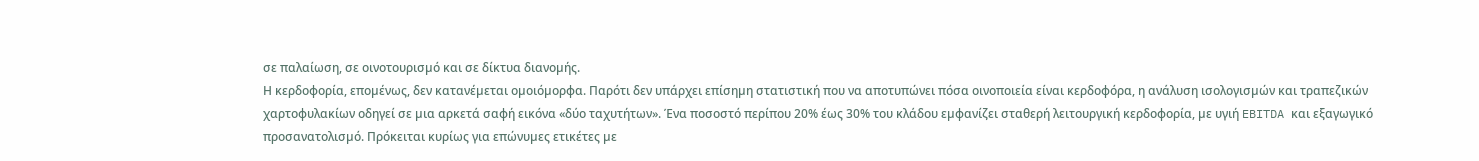σε παλαίωση, σε οινοτουρισµό και σε δίκτυα διανοµής.
Η κερδοφορία, εποµένως, δεν κατανέµεται οµοιόµορφα. Παρότι δεν υπάρχει επίσηµη στατιστική που να αποτυπώνει πόσα οινοποιεία είναι κερδοφόρα, η ανάλυση ισολογισµών και τραπεζικών χαρτοφυλακίων οδηγεί σε µια αρκετά σαφή εικόνα «δύο ταχυτήτων». Ένα ποσοστό περίπου 20% έως 30% του κλάδου εµφανίζει σταθερή λειτουργική κερδοφορία, µε υγιή EBITDA και εξαγωγικό προσανατολισµό. Πρόκειται κυρίως για επώνυµες ετικέτες µε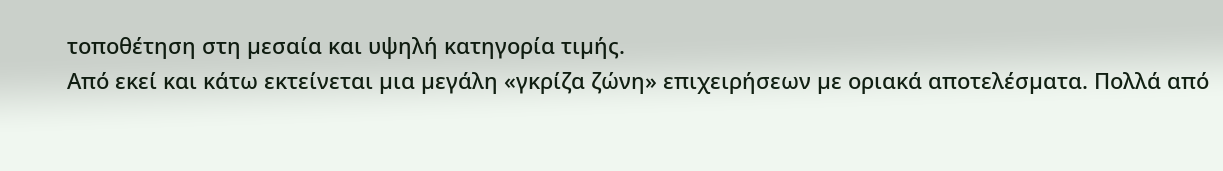τοποθέτηση στη µεσαία και υψηλή κατηγορία τιµής.
Από εκεί και κάτω εκτείνεται µια µεγάλη «γκρίζα ζώνη» επιχειρήσεων µε οριακά αποτελέσµατα. Πολλά από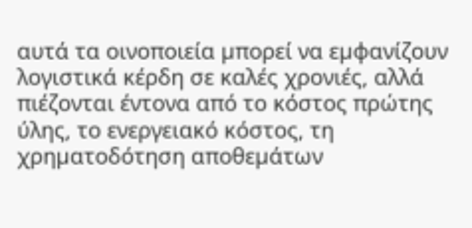αυτά τα οινοποιεία µπορεί να εµφανίζουν λογιστικά κέρδη σε καλές χρονιές, αλλά πιέζονται έντονα από το κόστος πρώτης ύλης, το ενεργειακό κόστος, τη χρηµατοδότηση αποθεµάτων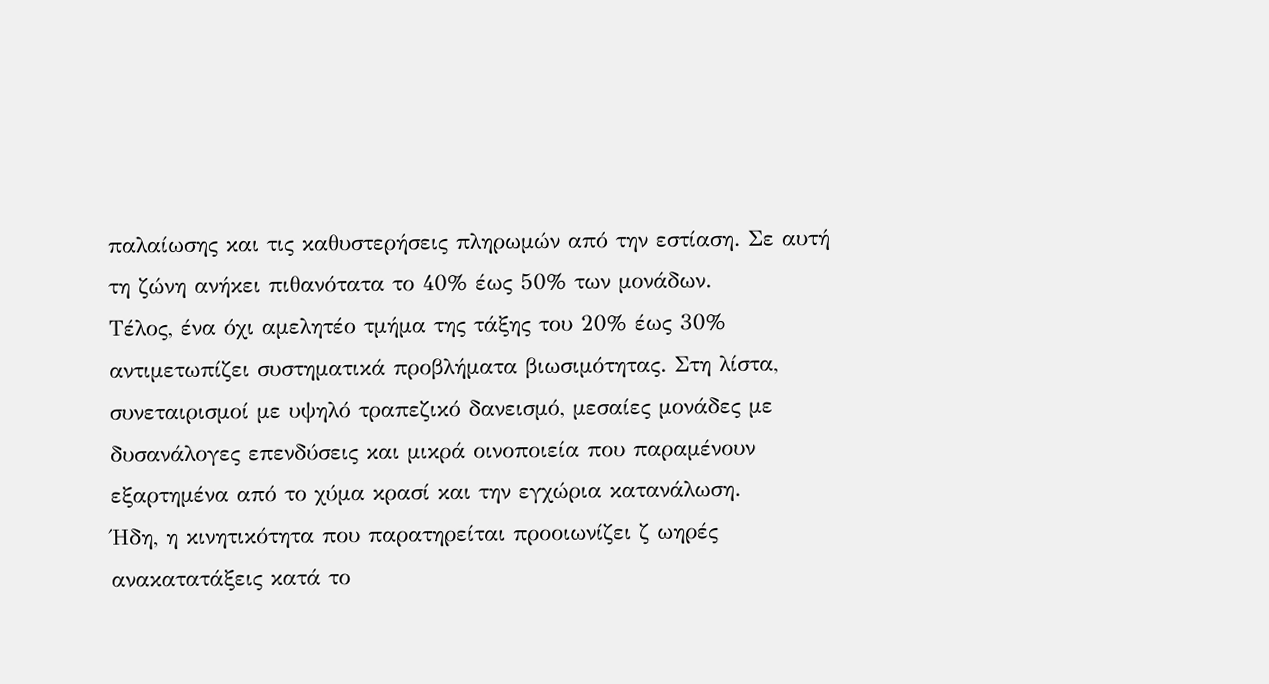παλαίωσης και τις καθυστερήσεις πληρωµών από την εστίαση. Σε αυτή τη ζώνη ανήκει πιθανότατα το 40% έως 50% των µονάδων.
Τέλος, ένα όχι αµελητέο τµήµα της τάξης του 20% έως 30% αντιµετωπίζει συστηµατικά προβλήµατα βιωσιµότητας. Στη λίστα, συνεταιρισµοί µε υψηλό τραπεζικό δανεισµό, µεσαίες µονάδες µε δυσανάλογες επενδύσεις και µικρά οινοποιεία που παραµένουν εξαρτηµένα από το χύµα κρασί και την εγχώρια κατανάλωση.
Ήδη, η κινητικότητα που παρατηρείται προοιωνίζει ζ ωηρές ανακατατάξεις κατά το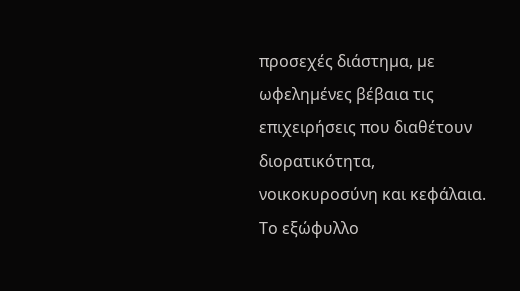προσεχές διάστηµα, µε ωφεληµένες βέβαια τις επιχειρήσεις που διαθέτουν διορατικότητα, νοικοκυροσύνη και κεφάλαια.
Το εξώφυλλο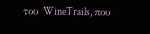του WineTrails, που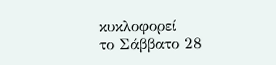κυκλοφορεί
το Σάββατο 28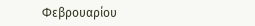Φεβρουαρίου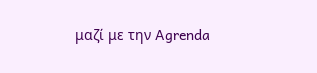μαζί με την Agrenda